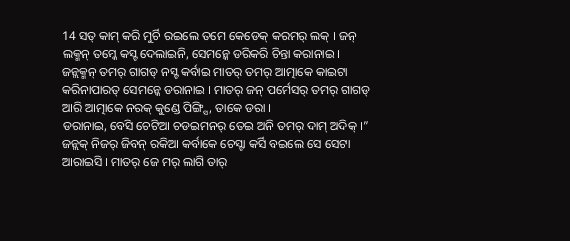14 ସତ୍ କାମ୍ କରି ମୁର୍ଚି ରଇଲେ ତମେ କେଡେକ୍ କରମର୍ ଲକ୍ । ଜନ୍ ଲକ୍ମନ୍ ତମ୍କେ କସ୍ଟ ଦେଲାଇନି, ସେମନ୍କେ ଡରିକରି ଚିନ୍ତା କରାନାଇ ।
ଜନ୍ଲକ୍ମନ୍ ତମର୍ ଗାଗଡ୍ ନସ୍ଟ କର୍ବାଇ ମାତର୍ ତମର୍ ଆତ୍ମାକେ କାଇଟା କରିନାପାରତ୍ ସେମନ୍କେ ଡରାନାଇ । ମାତର୍ ଜନ୍ ପର୍ମେସର୍ ତମର୍ ଗାଗଡ୍ ଆରି ଆତ୍ମାକେ ନରକ୍ କୁଣ୍ଡେ ପିଙ୍ଗ୍ସି, ତାକେ ଡରା ।
ଡରାନାଇ, ବେସି ଚେଟିଆ ଚଡଇମନର୍ ତେଇ ଅନି ତମର୍ ଦାମ୍ ଅଦିକ୍ ।”
ଜନ୍ଲକ୍ ନିଜର୍ ଜିବନ୍ ରକିଆ କର୍ବାକେ ଚେସ୍ଟା କର୍ସି ବଇଲେ ସେ ସେଟା ଆରାଇସି । ମାତର୍ ଜେ ମର୍ ଲାଗି ତାର୍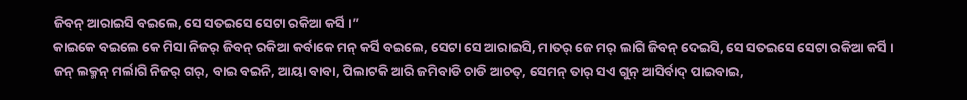ଜିବନ୍ ଆରାଇସି ବଇଲେ, ସେ ସତଇସେ ସେଟା ରକିଆ କର୍ସି ।”
କାଇକେ ବଇଲେ କେ ମିସା ନିଜର୍ ଜିବନ୍ ରକିଆ କର୍ବାକେ ମନ୍ କର୍ସି ବଇଲେ, ସେଟା ସେ ଆରାଇସି, ମାତର୍ ଜେ ମର୍ ଲାଗି ଜିବନ୍ ଦେଇସି, ସେ ସତଇସେ ସେଟା ରକିଆ କର୍ସି ।
ଜନ୍ ଲକ୍ମନ୍ ମର୍ଲାଗି ନିଜର୍ ଗର୍, ବାଇ ବଇନି, ଆୟା ବାବା, ପିଲାଟକି ଆରି ଜମିବାଡି ଚାଡି ଆଚତ୍, ସେମନ୍ ତାର୍ ସଏ ଗୁନ୍ ଆସିର୍ବାଦ୍ ପାଇବାଇ,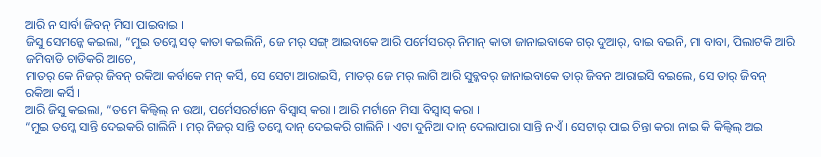ଆରି ନ ସାର୍ବା ଜିବନ୍ ମିସା ପାଇବାଇ ।
ଜିସୁ ସେମନ୍କେ କଇଲା, “ମୁଇ ତମ୍କେ ସତ୍ କାତା କଇଲିନି, ଜେ ମର୍ ସଙ୍ଗ୍ ଆଇବାକେ ଆରି ପର୍ମେସରର୍ ନିମାନ୍ କାତା ଜାନାଇବାକେ ଗର୍ ଦୁଆର୍, ବାଇ ବଇନି, ମା ବାବା, ପିଲାଟକି ଆରି ଜମିବାଡି ଚାଡିକରି ଆଚେ,
ମାତର୍ କେ ନିଜର୍ ଜିବନ୍ ରକିଆ କର୍ବାକେ ମନ୍ କର୍ସି, ସେ ସେଟା ଆରାଇସି, ମାତର୍ ଜେ ମର୍ ଲାଗି ଆରି ସୁବ୍କବର୍ ଜାନାଇବାକେ ତାର୍ ଜିବନ ଆରାଇସି ବଇଲେ, ସେ ତାର୍ ଜିବନ୍ ରକିଆ କର୍ସି ।
ଆରି ଜିସୁ କଇଲା, “ତମେ କିଲ୍ବିଲ୍ ନ ଉଆ, ପର୍ମେସରର୍ଟାନେ ବିସ୍ବାସ୍ କରା । ଆରି ମର୍ଟାନେ ମିସା ବିସ୍ବାସ୍ କରା ।
“ମୁଇ ତମ୍କେ ସାନ୍ତି ଦେଇକରି ଗାଲିନି । ମର୍ ନିଜର୍ ସାନ୍ତି ତମ୍କେ ଦାନ୍ ଦେଇକରି ଗାଲିନି । ଏଟା ଦୁନିଆ ଦାନ୍ ଦେଲାପାରା ସାନ୍ତି ନଏଁ । ସେଟାର୍ ପାଇ ଚିନ୍ତା କରା ନାଇ କି କିଲ୍ବିଲ୍ ଅଇ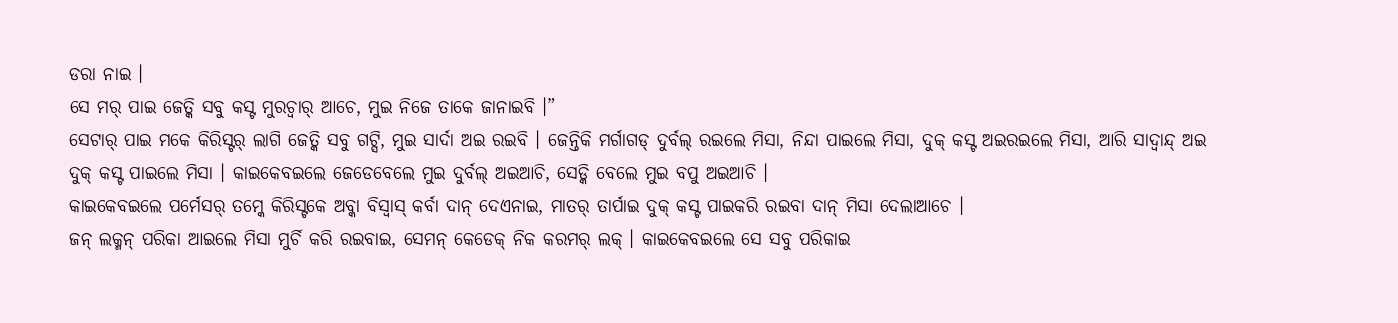ଡରା ନାଇ ।
ସେ ମର୍ ପାଇ ଜେତ୍କି ସବୁ କସ୍ଟ ମୁରଚ୍ବାର୍ ଆଚେ, ମୁଇ ନିଜେ ତାକେ ଜାନାଇବି ।”
ସେଟାର୍ ପାଇ ମକେ କିରିସ୍ଟର୍ ଲାଗି ଜେତ୍କି ସବୁ ଗଟ୍ସି, ମୁଇ ସାର୍ଦା ଅଇ ରଇବି । ଜେନ୍ତିକି ମର୍ଗାଗଡ୍ ଦୁର୍ବଲ୍ ରଇଲେ ମିସା, ନିନ୍ଦା ପାଇଲେ ମିସା, ଦୁକ୍ କସ୍ଟ ଅଇରଇଲେ ମିସା, ଆରି ସାଦ୍ବାନ୍ଦ୍ ଅଇ ଦୁକ୍ କସ୍ଟ ପାଇଲେ ମିସା । କାଇକେବଇଲେ ଜେଡେବେଲେ ମୁଇ ଦୁର୍ବଲ୍ ଅଇଆଚି, ସେଡ୍କି ବେଲେ ମୁଇ ବପୁ ଅଇଆଚି ।
କାଇକେବଇଲେ ପର୍ମେସର୍ ତମ୍କେ କିରିସ୍ଟକେ ଅବ୍କା ବିସ୍ବାସ୍ କର୍ବା ଦାନ୍ ଦେଏନାଇ, ମାତର୍ ତାର୍ପାଇ ଦୁକ୍ କସ୍ଟ ପାଇକରି ରଇବା ଦାନ୍ ମିସା ଦେଲାଆଚେ ।
ଜନ୍ ଲକ୍ମନ୍ ପରିକା ଆଇଲେ ମିସା ମୁର୍ଚି କରି ରଇବାଇ, ସେମନ୍ କେଡେକ୍ ନିକ କରମର୍ ଲକ୍ । କାଇକେବଇଲେ ସେ ସବୁ ପରିକାଇ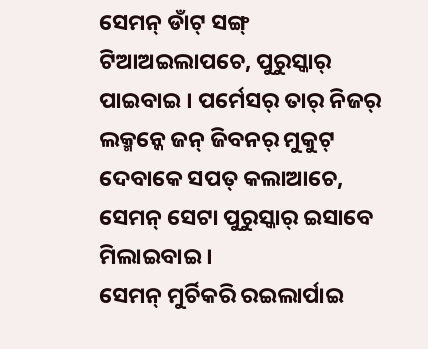ସେମନ୍ ଡାଁଟ୍ ସଙ୍ଗ୍ ଟିଆଅଇଲାପଚେ, ପୁରୁସ୍କାର୍ ପାଇବାଇ । ପର୍ମେସର୍ ତାର୍ ନିଜର୍ ଲକ୍ମନ୍କେ ଜନ୍ ଜିବନର୍ ମୁକୁଟ୍ ଦେବାକେ ସପତ୍ କଲାଆଚେ, ସେମନ୍ ସେଟା ପୁରୁସ୍କାର୍ ଇସାବେ ମିଲାଇବାଇ ।
ସେମନ୍ ମୁର୍ଚିକରି ରଇଲାର୍ପାଇ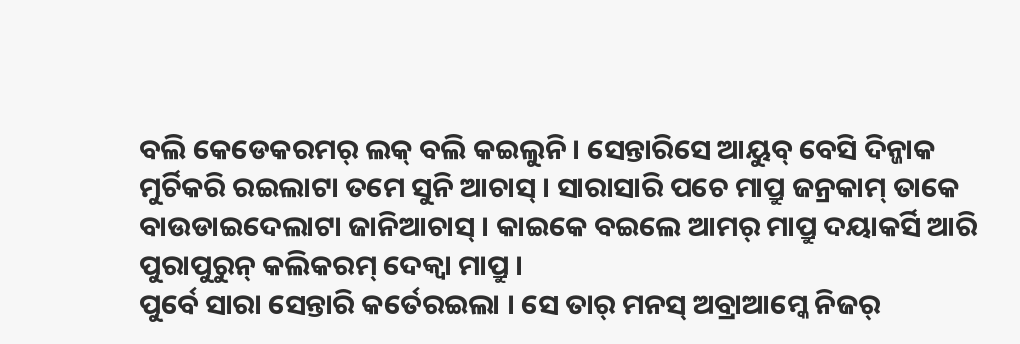ବଲି କେଡେକରମର୍ ଲକ୍ ବଲି କଇଲୁନି । ସେନ୍ତାରିସେ ଆୟୁବ୍ ବେସି ଦିନ୍ଜାକ ମୁର୍ଚିକରି ରଇଲାଟା ତମେ ସୁନି ଆଚାସ୍ । ସାରାସାରି ପଚେ ମାପ୍ରୁ ଜନ୍ରକାମ୍ ତାକେ ବାଉଡାଇଦେଲାଟା ଜାନିଆଚାସ୍ । କାଇକେ ବଇଲେ ଆମର୍ ମାପ୍ରୁ ଦୟାକର୍ସି ଆରି ପୁରାପୁରୁନ୍ କଲିକରମ୍ ଦେକ୍ବା ମାପ୍ରୁ ।
ପୁର୍ବେ ସାରା ସେନ୍ତାରି କର୍ତେରଇଲା । ସେ ତାର୍ ମନସ୍ ଅବ୍ରାଆମ୍କେ ନିଜର୍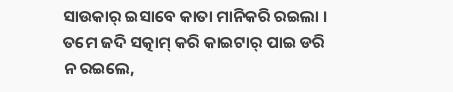ସାଉକାର୍ ଇସାବେ କାତା ମାନିକରି ରଇଲା । ତମେ ଜଦି ସତ୍କାମ୍ କରି କାଇଟାର୍ ପାଇ ଡରି ନ ରଇଲେ,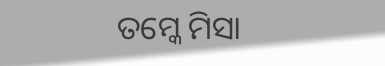ତମ୍କେ ମିସା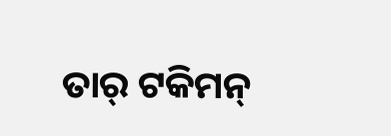ତାର୍ ଟକିମନ୍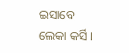ଇସାବେ ଲେକା କର୍ସି ।